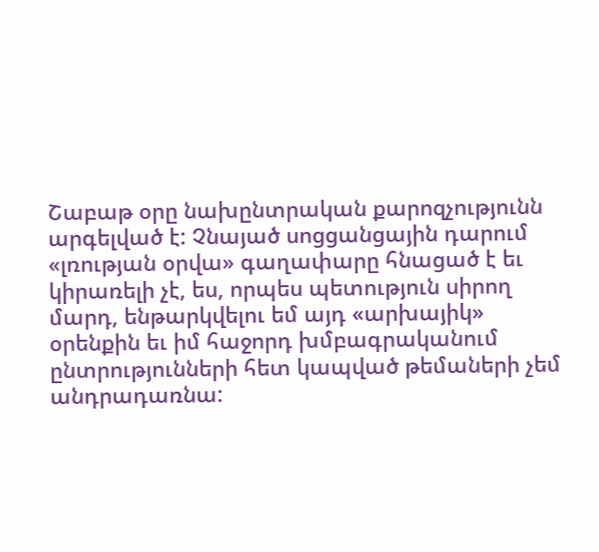Շաբաթ օրը նախընտրական քարոզչությունն արգելված է: Չնայած սոցցանցային դարում «լռության օրվա» գաղափարը հնացած է եւ կիրառելի չէ, ես, որպես պետություն սիրող մարդ, ենթարկվելու եմ այդ «արխայիկ» օրենքին եւ իմ հաջորդ խմբագրականում ընտրությունների հետ կապված թեմաների չեմ անդրադառնա: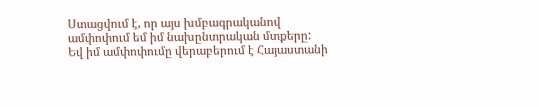Ստացվում է, որ այս խմբագրականով ամփոփում եմ իմ նախընտրական մտքերը:
Եվ իմ ամփոփումը վերաբերում է Հայաստանի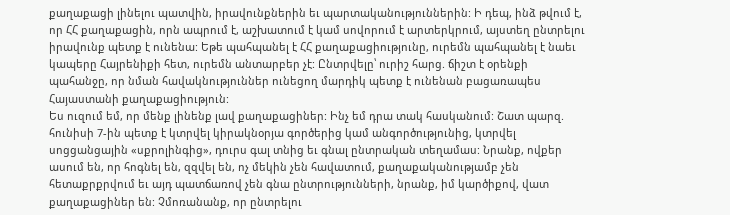քաղաքացի լինելու պատվին, իրավունքներին եւ պարտականություններին: Ի դեպ, ինձ թվում է, որ ՀՀ քաղաքացին, որն ապրում է, աշխատում է կամ սովորում է արտերկրում, այստեղ ընտրելու իրավունք պետք է ունենա: Եթե պահպանել է ՀՀ քաղաքացիությունը, ուրեմն պահպանել է նաեւ կապերը Հայրենիքի հետ, ուրեմն անտարբեր չէ: Ընտրվելը՝ ուրիշ հարց. ճիշտ է օրենքի պահանջը, որ նման հավակնություններ ունեցող մարդիկ պետք է ունենան բացառապես Հայաստանի քաղաքացիություն:
Ես ուզում եմ, որ մենք լինենք լավ քաղաքացիներ: Ինչ եմ դրա տակ հասկանում: Շատ պարզ. հունիսի 7-ին պետք է կտրվել կիրակնօրյա գործերից կամ անգործությունից, կտրվել սոցցանցային «սքրոլինգից», դուրս գալ տնից եւ գնալ ընտրական տեղամաս: Նրանք, ովքեր ասում են, որ հոգնել են, զզվել են, ոչ մեկին չեն հավատում, քաղաքականությամբ չեն հետաքրքրվում եւ այդ պատճառով չեն գնա ընտրությունների, նրանք, իմ կարծիքով, վատ քաղաքացիներ են: Չմոռանանք, որ ընտրելու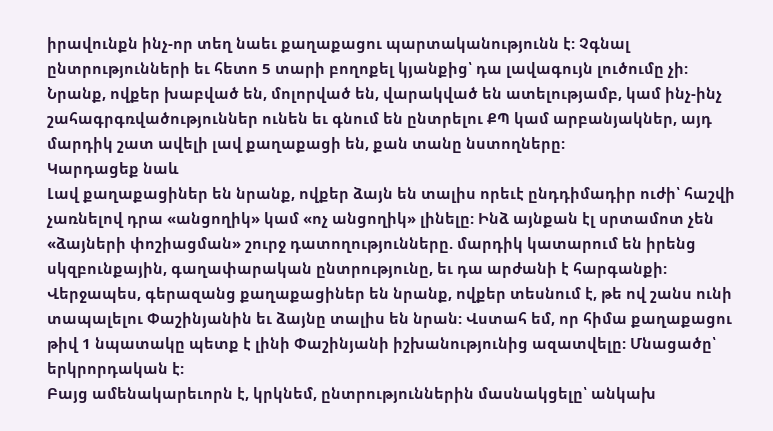իրավունքն ինչ-որ տեղ նաեւ քաղաքացու պարտականությունն է: Չգնալ ընտրությունների եւ հետո 5 տարի բողոքել կյանքից՝ դա լավագույն լուծումը չի:
Նրանք, ովքեր խաբված են, մոլորված են, վարակված են ատելությամբ, կամ ինչ-ինչ շահագրգռվածություններ ունեն եւ գնում են ընտրելու ՔՊ կամ արբանյակներ, այդ մարդիկ շատ ավելի լավ քաղաքացի են, քան տանը նստողները:
Կարդացեք նաև
Լավ քաղաքացիներ են նրանք, ովքեր ձայն են տալիս որեւէ ընդդիմադիր ուժի՝ հաշվի չառնելով դրա «անցողիկ» կամ «ոչ անցողիկ» լինելը: Ինձ այնքան էլ սրտամոտ չեն «ձայների փոշիացման» շուրջ դատողությունները. մարդիկ կատարում են իրենց սկզբունքային, գաղափարական ընտրությունը, եւ դա արժանի է հարգանքի:
Վերջապես, գերազանց քաղաքացիներ են նրանք, ովքեր տեսնում է, թե ով շանս ունի տապալելու Փաշինյանին եւ ձայնը տալիս են նրան: Վստահ եմ, որ հիմա քաղաքացու թիվ 1 նպատակը պետք է լինի Փաշինյանի իշխանությունից ազատվելը: Մնացածը՝ երկրորդական է:
Բայց ամենակարեւորն է, կրկնեմ, ընտրություններին մասնակցելը՝ անկախ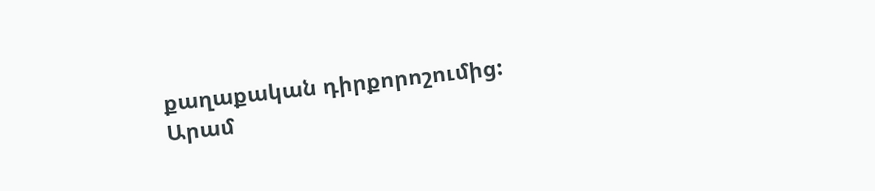քաղաքական դիրքորոշումից:
Արամ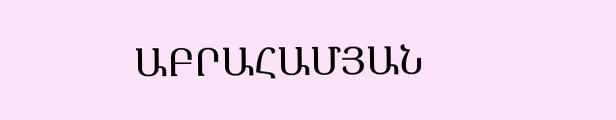ԱԲՐԱՀԱՄՅԱՆ